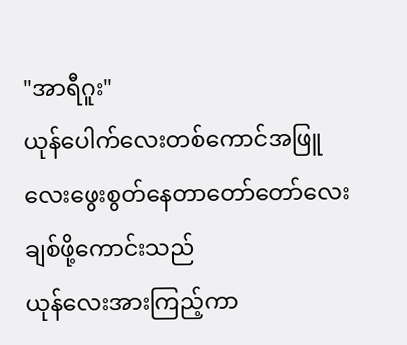"အာရီဂူး"
ယုန်ပေါက်လေးတစ်ကောင်အဖြူလေးဖွေးစွတ်နေတာတော်တော်လေးချစ်ဖို့ကောင်းသည်
ယုန်လေးအားကြည့်ကာ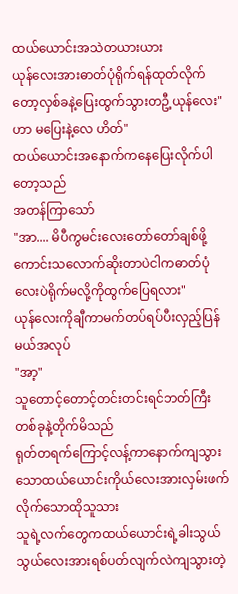ထယ်ယောင်းအသဲတယားယား
ယုန်လေးအားဓာတ်ပုံရိုက်ရန်ထုတ်လိုက်တော့လှစ်ခနဲ့ပြေးထွက်သွားတဦ့ယုန်လေး"ဟာ မပြေးနဲ့လေ ဟိတ်"
ထယ်ယောင်းအနောက်ကနေပြေးလိုက်ပါတော့သည်
အတန်ကြာသော်
"အာ.... မိပီကွမင်းလေးတော်တော်ချစ်ဖို့ကောင်းသလောက်ဆိုးတာပဲငါကဓာတ်ပုံလေးပဲရိုက်မလို့ကိုထွက်ပြေရလား"
ယုန်လေးကိုချီကာမက်တပ်ရပ်ပီးလှည့်ပြန်မယ်အလုပ်
"အာ့"
သူတောင့်တောင့်တင်းတင်းရင်ဘတ်ကြီးတစ်ခုနဲ့တိုက်မိသည်
ရုတ်တရက်ကြောင့်လန့်ကာနောက်ကျသွားသောထယ်ယောင်းကိုယ်လေးအားလှမ်းဖက်လိုက်သောထိုသူသား
သူရဲ့လက်တွေကထယ်ယောင်းရဲ့ခါးသွယ်သွယ်လေးအားရစ်ပတ်လျက်လဲကျသွားတဲ့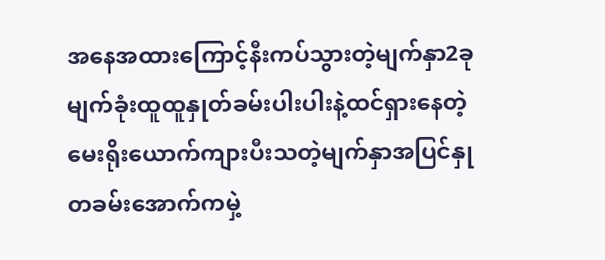အနေအထားကြောင့်နီးကပ်သွားတဲ့မျက်နှာ2ခု
မျက်ခုံးထူထူနှုတ်ခမ်းပါးပါးနဲ့ထင်ရှားနေတဲ့မေးရိုးယောက်ကျားပီးသတဲ့မျက်နှာအပြင်နှုတခမ်းအောက်ကမှဲ့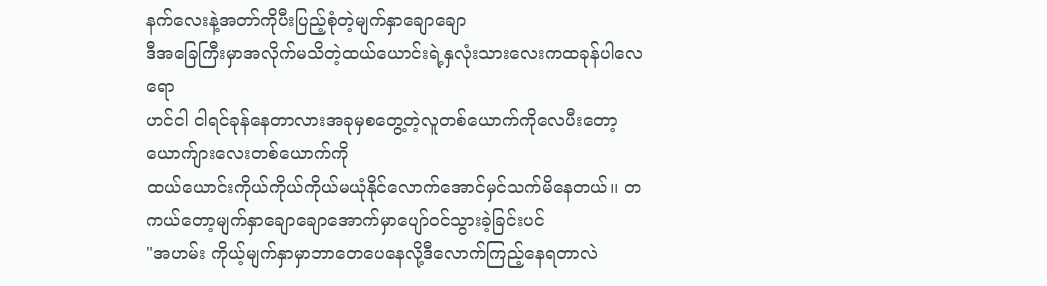နက်လေးနဲ့အတာ်ကိုပီးပြည့်စုံတဲ့မျက်နှာချောချော
ဒီအခြေကြီးမှာအလိုက်မသိတဲ့ထယ်ယောင်းရဲ့နှလုံးသားလေးကထခုန်ပါလေရော
ဟင်ငါ ငါရင်ခုန်နေတာလားအခုမှစတွေ့တဲ့လူတစ်ယောက်ကိုလေပီးတော့ယောက်ျားလေးတစ်ယောက်ကို
ထယ်ယောင်းကိုယ်ကိုယ်ကိုယ်မယုံနိုင်လောက်အောင်မှင်သက်မိနေတယ်၊၊ တကယ်တော့မျက်နှာချောချောအောက်မှာပျော်ဝင်သွားခဲ့ခြင်းပင်
"အဟမ်း ကိုယ့်မျက်နှာမှာဘာတေပေနေလို့ဒီလောက်ကြည့်နေရတာလဲ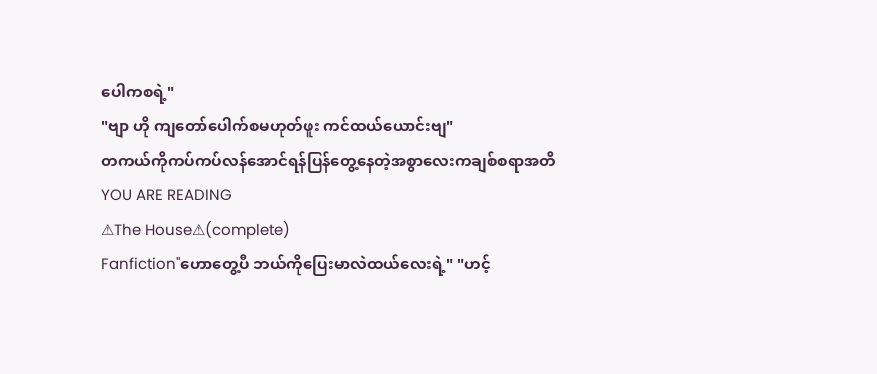ပေါကစရဲ့"
"ဗျာ ဟို ကျတော်ပေါက်စမဟုတ်ဖူး ကင်ထယ်ယောင်းဗျ"
တကယ်ကိုကပ်ကပ်လန်အောင်ရန်ပြန်တွေ့နေတဲ့အစွာလေးကချစ်စရာအတိ
YOU ARE READING
⚠The House⚠(complete)
Fanfiction"ဟောတွေ့ပီ ဘယ်ကိုပြေးမာလဲထယ်လေးရဲ့" "ဟင့်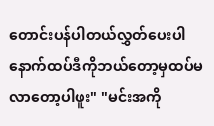တောင်းပန်ပါတယ်လွှတ်ပေးပါ နောက်ထပ်ဒီကိုဘယ်တော့မှထပ်မလာတော့ပါဖူး" "မင်းအကို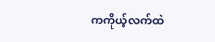ကကိုယ့်လက်ထဲ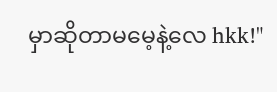မှာဆိုတာမမေ့နဲ့လေ hkk!"